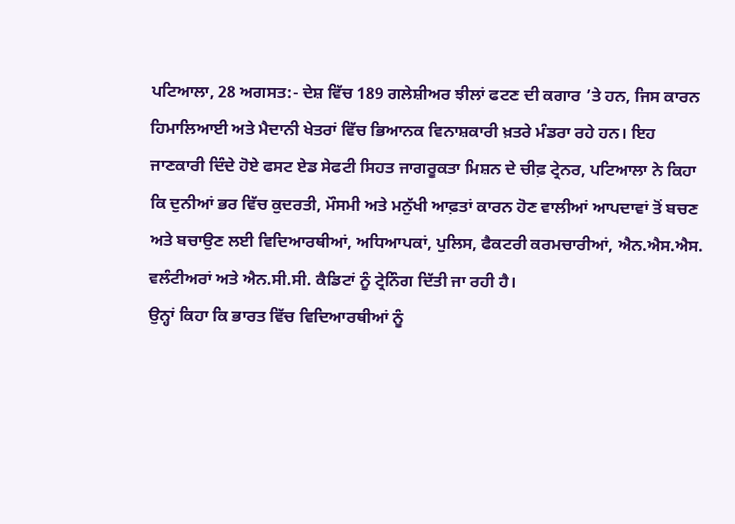ਪਟਿਆਲਾ, 28 ਅਗਸਤ:- ਦੇਸ਼ ਵਿੱਚ 189 ਗਲੇਸ਼ੀਅਰ ਝੀਲਾਂ ਫਟਣ ਦੀ ਕਗਾਰ ’ਤੇ ਹਨ, ਜਿਸ ਕਾਰਨ ਹਿਮਾਲਿਆਈ ਅਤੇ ਮੈਦਾਨੀ ਖੇਤਰਾਂ ਵਿੱਚ ਭਿਆਨਕ ਵਿਨਾਸ਼ਕਾਰੀ ਖ਼ਤਰੇ ਮੰਡਰਾ ਰਹੇ ਹਨ। ਇਹ ਜਾਣਕਾਰੀ ਦਿੰਦੇ ਹੋਏ ਫਸਟ ਏਡ ਸੇਫਟੀ ਸਿਹਤ ਜਾਗਰੂਕਤਾ ਮਿਸ਼ਨ ਦੇ ਚੀਫ਼ ਟ੍ਰੇਨਰ, ਪਟਿਆਲਾ ਨੇ ਕਿਹਾ ਕਿ ਦੁਨੀਆਂ ਭਰ ਵਿੱਚ ਕੁਦਰਤੀ, ਮੌਸਮੀ ਅਤੇ ਮਨੁੱਖੀ ਆਫ਼ਤਾਂ ਕਾਰਨ ਹੋਣ ਵਾਲੀਆਂ ਆਪਦਾਵਾਂ ਤੋਂ ਬਚਣ ਅਤੇ ਬਚਾਉਣ ਲਈ ਵਿਦਿਆਰਥੀਆਂ, ਅਧਿਆਪਕਾਂ, ਪੁਲਿਸ, ਫੈਕਟਰੀ ਕਰਮਚਾਰੀਆਂ, ਐਨ.ਐਸ.ਐਸ. ਵਲੰਟੀਅਰਾਂ ਅਤੇ ਐਨ.ਸੀ.ਸੀ. ਕੈਡਿਟਾਂ ਨੂੰ ਟ੍ਰੇਨਿੰਗ ਦਿੱਤੀ ਜਾ ਰਹੀ ਹੈ।
ਉਨ੍ਹਾਂ ਕਿਹਾ ਕਿ ਭਾਰਤ ਵਿੱਚ ਵਿਦਿਆਰਥੀਆਂ ਨੂੰ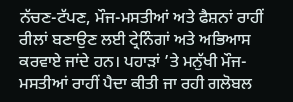ਨੱਚਣ-ਟੱਪਣ, ਮੌਜ-ਮਸਤੀਆਂ ਅਤੇ ਫੈਸ਼ਨਾਂ ਰਾਹੀਂ ਰੀਲਾਂ ਬਣਾਉਣ ਲਈ ਟ੍ਰੇਨਿੰਗਾਂ ਅਤੇ ਅਭਿਆਸ ਕਰਵਾਏ ਜਾਂਦੇ ਹਨ। ਪਹਾੜਾਂ ’ਤੇ ਮਨੁੱਖੀ ਮੌਜ-ਮਸਤੀਆਂ ਰਾਹੀਂ ਪੈਦਾ ਕੀਤੀ ਜਾ ਰਹੀ ਗਲੋਬਲ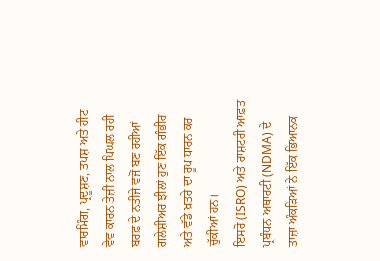ਵਾਰਮਿੰਗ, ਪ੍ਰਦੂਸ਼ਣ, ਤਪਸ਼ ਅਤੇ ਹੀਟ ਵੇਵ ਕਾਰਨ ਤੇਜ਼ੀ ਨਾਲ ਪਿਘਲ ਰਹੀ ਬਰਫ਼ ਦੇ ਨਤੀਜੇ ਵਜੋਂ ਬਣ ਰਹੀਆਂ ਗਲੇਸ਼ੀਅਰ ਝੀਲਾਂ ਹੁਣ ਇੱਕ ਗੰਭੀਰ ਅਤੇ ਵੱਡੇ ਖ਼ਤਰੇ ਦਾ ਰੂਪ ਧਾਰਨ ਕਰ ਚੁੱਕੀਆਂ ਹਨ।
ਇਸਰੋ (ISRO) ਅਤੇ ਰਾਸ਼ਟਰੀ ਆਫ਼ਤ ਪ੍ਰਬੰਧਨ ਅਥਾਰਟੀ (NDMA) ਦੇ ਤਾਜ਼ਾ ਅੰਕੜਿਆਂ ਨੇ ਇੱਕ ਭਿਆਨਕ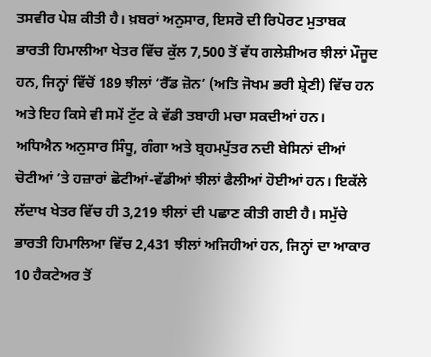ਤਸਵੀਰ ਪੇਸ਼ ਕੀਤੀ ਹੈ। ਖ਼ਬਰਾਂ ਅਨੁਸਾਰ, ਇਸਰੋ ਦੀ ਰਿਪੋਰਟ ਮੁਤਾਬਕ ਭਾਰਤੀ ਹਿਮਾਲੀਆ ਖੇਤਰ ਵਿੱਚ ਕੁੱਲ 7,500 ਤੋਂ ਵੱਧ ਗਲੇਸ਼ੀਅਰ ਝੀਲਾਂ ਮੌਜੂਦ ਹਨ, ਜਿਨ੍ਹਾਂ ਵਿੱਚੋਂ 189 ਝੀਲਾਂ ‘ਰੈੱਡ ਜ਼ੋਨ’ (ਅਤਿ ਜੋਖਮ ਭਰੀ ਸ਼੍ਰੇਣੀ) ਵਿੱਚ ਹਨ ਅਤੇ ਇਹ ਕਿਸੇ ਵੀ ਸਮੇਂ ਟੁੱਟ ਕੇ ਵੱਡੀ ਤਬਾਹੀ ਮਚਾ ਸਕਦੀਆਂ ਹਨ।
ਅਧਿਐਨ ਅਨੁਸਾਰ ਸਿੰਧੂ, ਗੰਗਾ ਅਤੇ ਬ੍ਰਹਮਪੁੱਤਰ ਨਦੀ ਬੇਸਿਨਾਂ ਦੀਆਂ ਚੋਟੀਆਂ ’ਤੇ ਹਜ਼ਾਰਾਂ ਛੋਟੀਆਂ-ਵੱਡੀਆਂ ਝੀਲਾਂ ਫੈਲੀਆਂ ਹੋਈਆਂ ਹਨ। ਇਕੱਲੇ ਲੱਦਾਖ ਖੇਤਰ ਵਿੱਚ ਹੀ 3,219 ਝੀਲਾਂ ਦੀ ਪਛਾਣ ਕੀਤੀ ਗਈ ਹੈ। ਸਮੁੱਚੇ ਭਾਰਤੀ ਹਿਮਾਲਿਆ ਵਿੱਚ 2,431 ਝੀਲਾਂ ਅਜਿਹੀਆਂ ਹਨ, ਜਿਨ੍ਹਾਂ ਦਾ ਆਕਾਰ 10 ਹੈਕਟੇਅਰ ਤੋਂ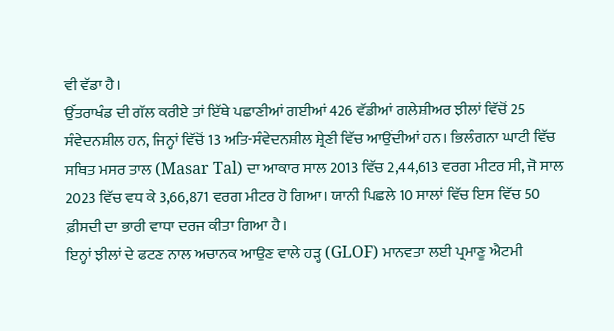ਵੀ ਵੱਡਾ ਹੈ।
ਉੱਤਰਾਖੰਡ ਦੀ ਗੱਲ ਕਰੀਏ ਤਾਂ ਇੱਥੇ ਪਛਾਣੀਆਂ ਗਈਆਂ 426 ਵੱਡੀਆਂ ਗਲੇਸ਼ੀਅਰ ਝੀਲਾਂ ਵਿੱਚੋਂ 25 ਸੰਵੇਦਨਸ਼ੀਲ ਹਨ, ਜਿਨ੍ਹਾਂ ਵਿੱਚੋਂ 13 ਅਤਿ-ਸੰਵੇਦਨਸ਼ੀਲ ਸ਼੍ਰੇਣੀ ਵਿੱਚ ਆਉਂਦੀਆਂ ਹਨ। ਭਿਲੰਗਨਾ ਘਾਟੀ ਵਿੱਚ ਸਥਿਤ ਮਸਰ ਤਾਲ (Masar Tal) ਦਾ ਆਕਾਰ ਸਾਲ 2013 ਵਿੱਚ 2,44,613 ਵਰਗ ਮੀਟਰ ਸੀ, ਜੋ ਸਾਲ 2023 ਵਿੱਚ ਵਧ ਕੇ 3,66,871 ਵਰਗ ਮੀਟਰ ਹੋ ਗਿਆ। ਯਾਨੀ ਪਿਛਲੇ 10 ਸਾਲਾਂ ਵਿੱਚ ਇਸ ਵਿੱਚ 50 ਫ਼ੀਸਦੀ ਦਾ ਭਾਰੀ ਵਾਧਾ ਦਰਜ ਕੀਤਾ ਗਿਆ ਹੈ।
ਇਨ੍ਹਾਂ ਝੀਲਾਂ ਦੇ ਫਟਣ ਨਾਲ ਅਚਾਨਕ ਆਉਣ ਵਾਲੇ ਹੜ੍ਹ (GLOF) ਮਾਨਵਤਾ ਲਈ ਪ੍ਰਮਾਣੂ ਐਟਮੀ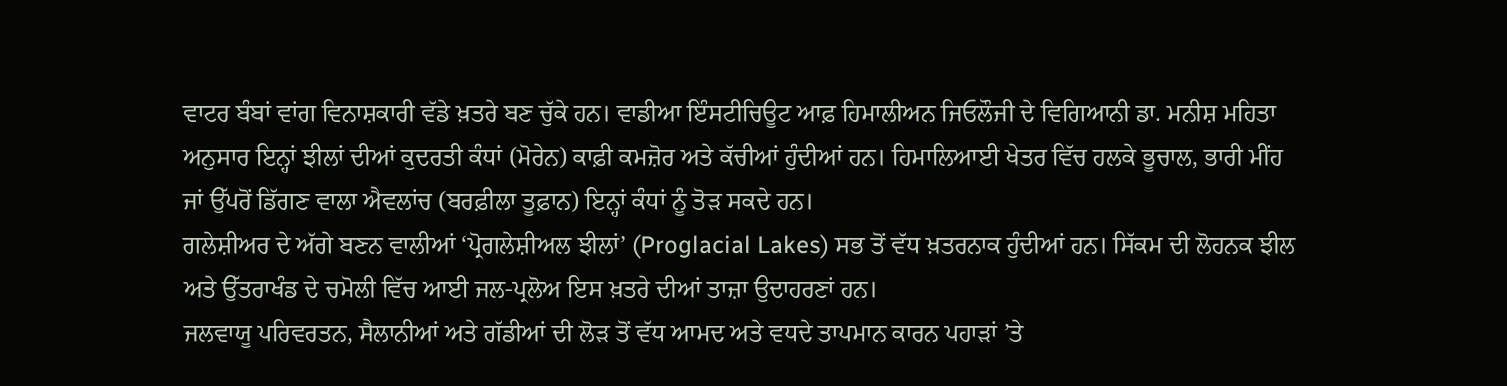ਵਾਟਰ ਬੰਬਾਂ ਵਾਂਗ ਵਿਨਾਸ਼ਕਾਰੀ ਵੱਡੇ ਖ਼ਤਰੇ ਬਣ ਚੁੱਕੇ ਹਨ। ਵਾਡੀਆ ਇੰਸਟੀਚਿਊਟ ਆਫ਼ ਹਿਮਾਲੀਅਨ ਜਿਓਲੌਜੀ ਦੇ ਵਿਗਿਆਨੀ ਡਾ. ਮਨੀਸ਼ ਮਹਿਤਾ ਅਨੁਸਾਰ ਇਨ੍ਹਾਂ ਝੀਲਾਂ ਦੀਆਂ ਕੁਦਰਤੀ ਕੰਧਾਂ (ਮੋਰੇਨ) ਕਾਫ਼ੀ ਕਮਜ਼ੋਰ ਅਤੇ ਕੱਚੀਆਂ ਹੁੰਦੀਆਂ ਹਨ। ਹਿਮਾਲਿਆਈ ਖੇਤਰ ਵਿੱਚ ਹਲਕੇ ਭੂਚਾਲ, ਭਾਰੀ ਮੀਂਹ ਜਾਂ ਉੱਪਰੋਂ ਡਿੱਗਣ ਵਾਲਾ ਐਵਲਾਂਚ (ਬਰਫ਼ੀਲਾ ਤੂਫ਼ਾਨ) ਇਨ੍ਹਾਂ ਕੰਧਾਂ ਨੂੰ ਤੋੜ ਸਕਦੇ ਹਨ।
ਗਲੇਸ਼ੀਅਰ ਦੇ ਅੱਗੇ ਬਣਨ ਵਾਲੀਆਂ ‘ਪ੍ਰੋਗਲੇਸ਼ੀਅਲ ਝੀਲਾਂ’ (Proglacial Lakes) ਸਭ ਤੋਂ ਵੱਧ ਖ਼ਤਰਨਾਕ ਹੁੰਦੀਆਂ ਹਨ। ਸਿੱਕਮ ਦੀ ਲੋਹਨਕ ਝੀਲ ਅਤੇ ਉੱਤਰਾਖੰਡ ਦੇ ਚਮੋਲੀ ਵਿੱਚ ਆਈ ਜਲ-ਪ੍ਰਲੋਅ ਇਸ ਖ਼ਤਰੇ ਦੀਆਂ ਤਾਜ਼ਾ ਉਦਾਹਰਣਾਂ ਹਨ।
ਜਲਵਾਯੂ ਪਰਿਵਰਤਨ, ਸੈਲਾਨੀਆਂ ਅਤੇ ਗੱਡੀਆਂ ਦੀ ਲੋੜ ਤੋਂ ਵੱਧ ਆਮਦ ਅਤੇ ਵਧਦੇ ਤਾਪਮਾਨ ਕਾਰਨ ਪਹਾੜਾਂ ’ਤੇ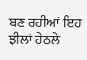ਬਣ ਰਹੀਆਂ ਇਹ ਝੀਲਾਂ ਹੇਠਲੇ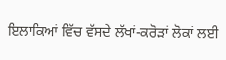ਇਲਾਕਿਆਂ ਵਿੱਚ ਵੱਸਦੇ ਲੱਖਾਂ-ਕਰੋੜਾਂ ਲੋਕਾਂ ਲਈ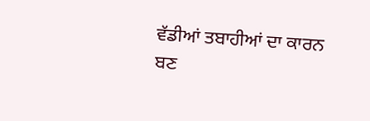ਵੱਡੀਆਂ ਤਬਾਹੀਆਂ ਦਾ ਕਾਰਨ ਬਣ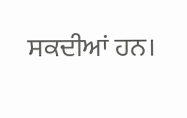ਸਕਦੀਆਂ ਹਨ।